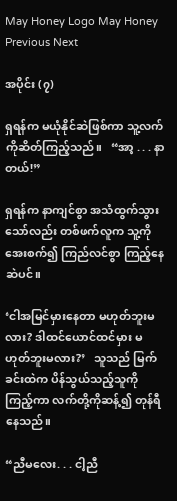May Honey Logo May Honey
Previous Next

အပိုင်း (၇)

ရှရန်က မယုံနိုင်ဆဲဖြစ်ကာ သူ့လက်ကိုဆိတ်ကြည့်သည်။   “အာ့ . . . နာတယ်!”

ရှရန်က နာကျင်စွာ အသံထွက်သွားသော်လည်း တစ်ဖက်လူက သူ့ကို အေးစက်၍ ကြည်လင်စွာ ကြည့်နေဆဲပင်။

‘ငါအမြင်မှားနေတာ မဟုတ်ဘူးမလား? ဒါထင်ယောင်ထင်မှား မဟုတ်ဘူးမလား?’   သူသည် မြက်ခင်းထဲက ပိန်သွယ်သည့်သူကိုကြည့်ကာ လက်တို့ကိုဆန့်၍ တုန်ရီနေသည်။

“ညီမလေး. . . ငါ့ညီ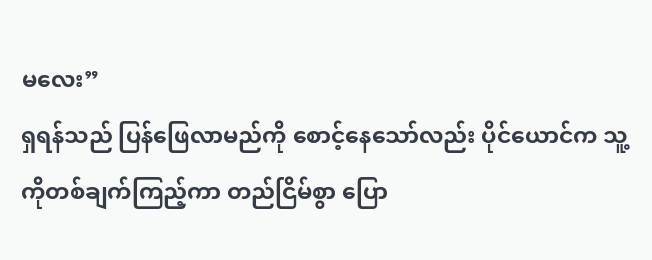မလေး”
ရှရန်သည် ပြန်ဖြေလာမည်ကို စောင့်နေသော်လည်း ပိုင်ယောင်က သူ့ကိုတစ်ချက်ကြည့်ကာ တည်ငြိမ်စွာ ပြော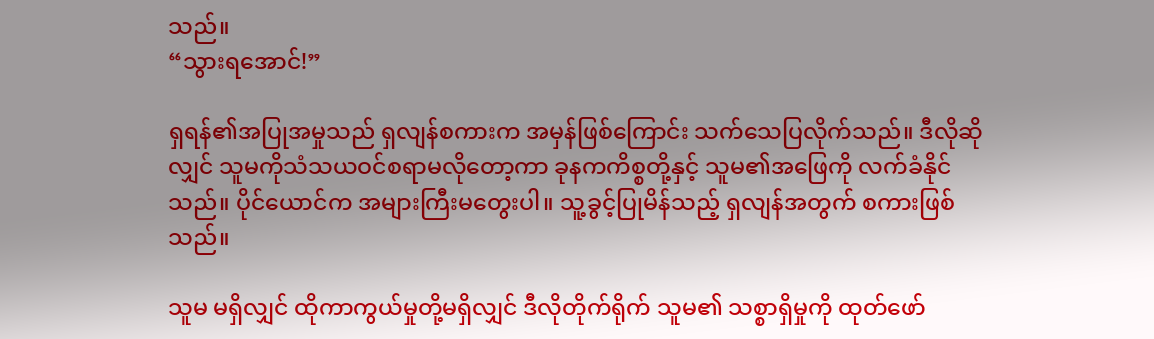သည်။
“သွားရအောင်!”

ရှရန်၏အပြုအမှုသည် ရှလျန်စကားက အမှန်ဖြစ်ကြောင်း သက်သေပြလိုက်သည်။ ဒီလိုဆိုလျှင် သူမကိုသံသယဝင်စရာမလိုတော့ကာ ခုနကကိစ္စတို့နှင့် သူမ၏အဖြေကို လက်ခံနိုင်သည်။ ပိုင်ယောင်က အများကြီးမတွေးပါ။ သူ့ခွင့်ပြုမိန်သည့် ရှလျန်အတွက် စကားဖြစ်သည်။

သူမ မရှိလျှင် ထိုကာကွယ်မှုတို့မရှိလျှင် ဒီလိုတိုက်ရိုက် သူမ၏ သစ္စာရှိမှုကို ထုတ်ဖော်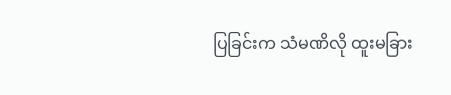ပြခြင်းက သံမဏိလို ထူးမခြား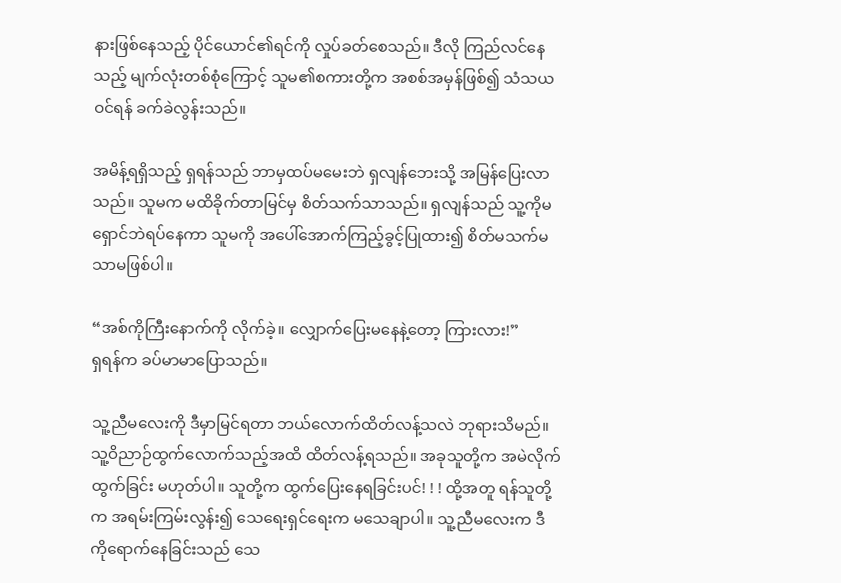နားဖြစ်နေသည့် ပိုင်ယောင်၏ရင်ကို လှုပ်ခတ်စေသည်။ ဒီလို ကြည်လင်နေသည့် မျက်လုံးတစ်စုံကြောင့် သူမ၏စကားတို့က အစစ်အမှန်ဖြစ်၍ သံသယဝင်ရန် ခက်ခဲလွန်းသည်။

အမိန့်ရရှိသည့် ရှရန်သည် ဘာမှထပ်မမေးဘဲ ရှလျန်ဘေးသို့ အမြန်ပြေးလာသည်။ သူမက မထိခိုက်တာမြင်မှ စိတ်သက်သာသည်။ ရှလျန်သည် သူ့ကိုမရှောင်ဘဲရပ်နေကာ သူမကို အပေါ်အောက်ကြည့်ခွင့်ပြုထား၍ စိတ်မသက်မသာမဖြစ်ပါ။

“အစ်ကိုကြီးနောက်ကို လိုက်ခဲ့။ လျှောက်ပြေးမနေနဲ့တော့ ကြားလား!”
ရှရန်က ခပ်မာမာပြောသည်။

သူ့ညီမလေးကို ဒီမှာမြင်ရတာ ဘယ်လောက်ထိတ်လန့်သလဲ ဘုရားသိမည်။ သူ့ဝိညာဉ်ထွက်လောက်သည့်အထိ ထိတ်လန့်ရသည်။ အခုသူတို့က အမဲလိုက်ထွက်ခြင်း မဟုတ်ပါ။ သူတို့က ထွက်ပြေးနေရခြင်းပင်! ! ! ထို့အတူ ရန်သူတို့က အရမ်းကြမ်းလွန်း၍ သေရေးရှင်ရေးက မသေချာပါ။ သူ့ညီမလေးက ဒီကိုရောက်နေခြင်းသည် သေ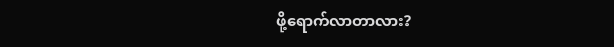ဖို့ရောက်လာတာလား?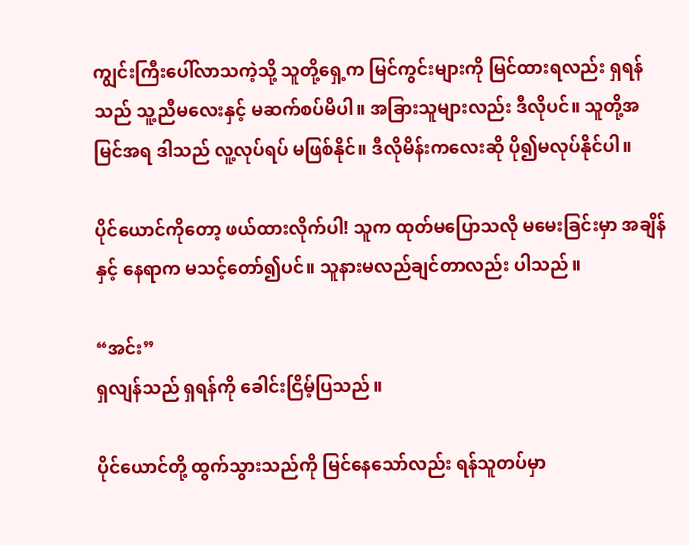ကျွင်းကြီးပေါ်လာသကဲ့သို့ သူတို့ရှေ့က မြင်ကွင်းများကို မြင်ထားရလည်း ရှရန်သည် သူ့ညီမလေးနှင့် မဆက်စပ်မိပါ။ အခြားသူများလည်း ဒီလိုပင်။ သူတို့အမြင်အရ ဒါသည် လူ့လုပ်ရပ် မဖြစ်နိုင်။ ဒီလိုမိန်းကလေးဆို ပို၍မလုပ်နိုင်ပါ။

ပိုင်ယောင်ကိုတော့ ဖယ်ထားလိုက်ပါ! သူက ထုတ်မပြောသလို မမေးခြင်းမှာ အချိန်နှင့် နေရာက မသင့်တော်၍ပင်။ သူနားမလည်ချင်တာလည်း ပါသည်။

“အင်း”
ရှလျန်သည် ရှရန်ကို ခေါင်းငြိမ့်ပြသည်။

ပိုင်ယောင်တို့ ထွက်သွားသည်ကို မြင်နေသော်လည်း ရန်သူတပ်မှာ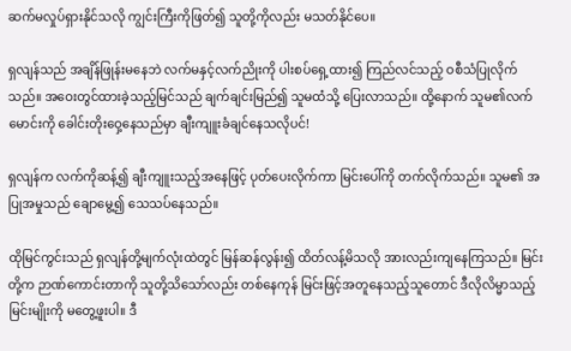ဆက်မလှုပ်ရှားနိုင်သလို ကျွင်းကြီးကိုဖြတ်၍ သူတို့ကိုလည်း မသတ်နိုင်ပေ။

ရှလျန်သည် အချိန်ဖြုန်းမနေဘဲ လက်မနှင့်လက်ညိုးကို ပါးစပ်ရှေ့ထား၍ ကြည်လင်သည့် ဝစီသံပြုလိုက်သည်။ အဝေးတွင်ထားခဲ့သည့်မြင်သည် ချက်ချင်းမြည်၍ သူမထံသို့ ပြေးလာသည်။ ထို့နောက် သူမ၏လက်မောင်းကို ခေါင်းတိုးဝှေ့နေသည်မှာ ချီးကျူးခံချင်နေသလိုပင်!

ရှလျန်က လက်ကိုဆန့်၍ ချီးကျူးသည့်အနေဖြင့် ပုတ်ပေးလိုက်ကာ မြင်းပေါ်ကို တက်လိုက်သည်။ သူမ၏ အပြုအမှုသည် ချောမွေ့၍ သေသပ်နေသည်။

ထိုမြင်ကွင်းသည် ရှလျန်တို့မျက်လုံးထဲတွင် မြန်ဆန်လွန်း၍ ထိတ်လန့်မိသလို အားလည်းကျနေကြသည်။ မြင်းတို့က ဉာဏ်ကောင်းတာကို သူတို့သိသော်လည်း တစ်နေကုန် မြင်းဖြင့်အတူနေသည့်သူတောင် ဒီလိုလိမ္မာသည့်မြင်းမျိုးကို မတွေ့ဖူးပါ။ ဒီ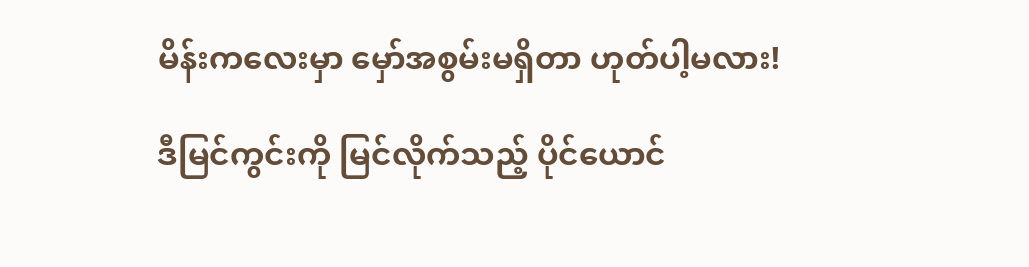မိန်းကလေးမှာ မှော်အစွမ်းမရှိတာ ဟုတ်ပါ့မလား!

ဒီမြင်ကွင်းကို မြင်လိုက်သည့် ပိုင်ယောင်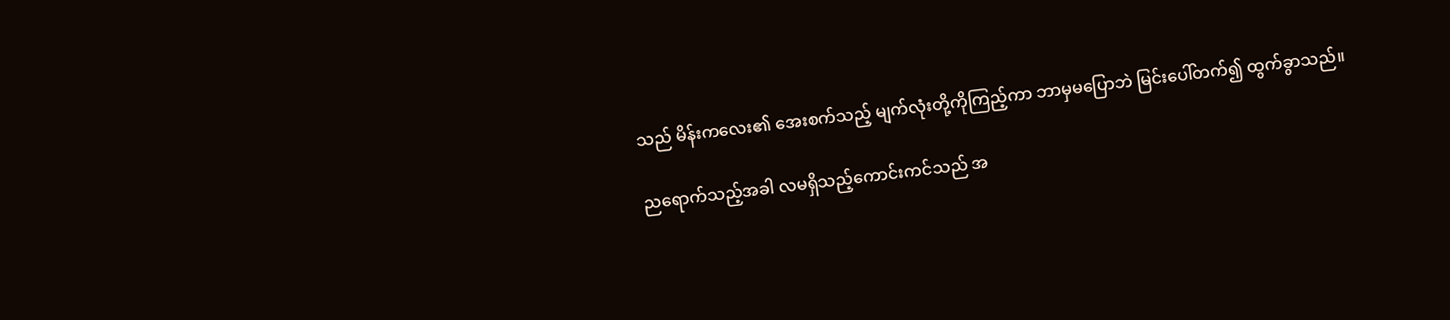သည် မိန်းကလေး၏ အေးစက်သည့် မျက်လုံးတို့ကိုကြည့်ကာ ဘာမှမပြောဘဲ မြင်းပေါ်တက်၍ ထွက်ခွာသည်။

ညရောက်သည့်အခါ လမရှိသည့်ကောင်းကင်သည် အ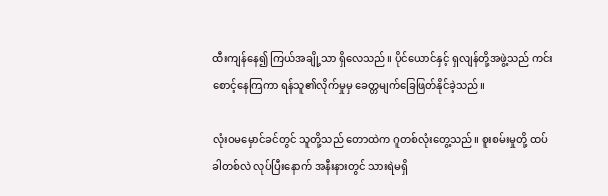ထီးကျန်နေ၍ ကြယ်အချို့သာ ရှိလေသည်။ ပိုင်ယောင်နှင့် ရှလျန်တို့အဖွဲ့သည် ကင်းစောင့်နေကြကာ ရန်သူ၏လိုက်မှုမှ ခေတ္တမျက်ခြေဖြတ်နိုင်ခဲ့သည်။

လုံးဝမမှောင်ခင်တွင် သူတို့သည် တောထဲက ဂူတစ်လုံးတွေ့သည်။ စူးစမ်းမှုတို့ ထပ်ခါတစ်လဲ လုပ်ပြီးနောက် အနီးနားတွင် သားရဲမရှိ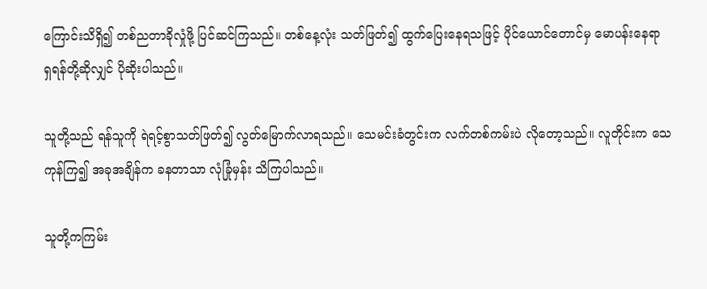ကြောင်းသိရှိ၍ တစ်ညတာခိုလှုံဖို့ ပြင်ဆင်ကြသည်။ တစ်နေ့လုံး သတ်ဖြတ်၍ ထွက်ပြေးနေရသဖြင့် ပိုင်ယောင်တောင်မှ မောပန်းနေရာ ရှရန်တို့ဆိုလျှင် ပိုဆိုးပါသည်။

သူတို့သည် ရန်သူကို ရဲရင့်စွာသတ်ဖြတ်၍ လွတ်မြောက်လာရသည်။ သေမင်းခံတွင်းက လက်တစ်ကမ်းပဲ လိုတော့သည်။ လူတိုင်းက သေကုန်ကြ၍ အခုအချိန်က ခနတာသာ လုံခြုံမှန်း သိကြပါသည်။

သူတို့ကကြမ်း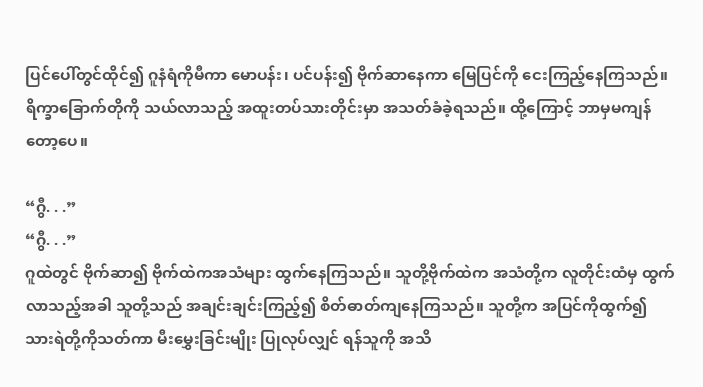ပြင်ပေါ်တွင်ထိုင်၍ ဂူနံရံကိုမီကာ မောပန်း၊ ပင်ပန်း၍ ဗိုက်ဆာနေကာ မြေပြင်ကို ငေးကြည့်နေကြသည်။ ရိက္ခာခြောက်တိုကို သယ်လာသည့် အထူးတပ်သားတိုင်းမှာ အသတ်ခံခဲ့ရသည်။ ထို့ကြောင့် ဘာမှမကျန်တော့ပေ။

“ဂွီ. . .”
“ဂွီ. . .”
ဂူထဲတွင် ဗိုက်ဆာ၍ ဗိုက်ထဲကအသံများ ထွက်နေကြသည်။ သူတို့ဗိုက်ထဲက အသံတို့က လူတိုင်းထံမှ ထွက်လာသည့်အခါ သူတို့သည် အချင်းချင်းကြည့်၍ စိတ်ဓာတ်ကျနေကြသည်။ သူတို့က အပြင်ကိုထွက်၍ သားရဲတို့ကိုသတ်ကာ မီးမွှေးခြင်းမျိုး ပြုလုပ်လျှင် ရန်သူကို အသိ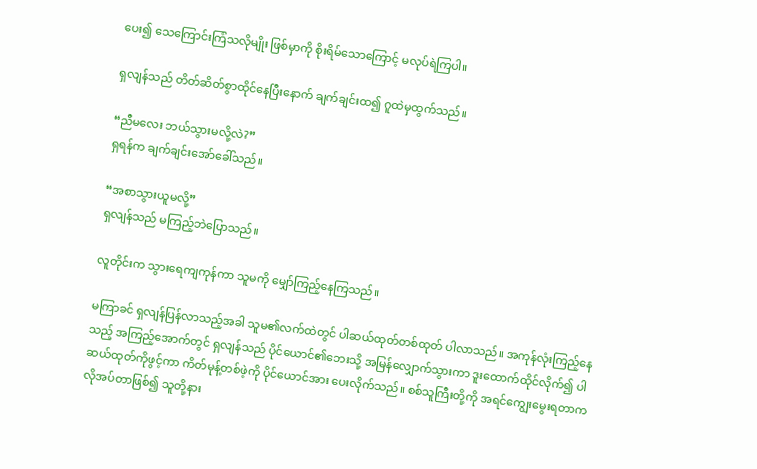ပေး၍ သေကြောင်းကြံသလိုမျိုး ဖြစ်မှာကို စိုးရိမ်သောကြောင့် မလုပ်ရဲကြပါ။

ရှလျန်သည် တိတ်ဆိတ်စွာထိုင်နေပြီးနောက် ချက်ချင်းထ၍ ဂူထဲမှထွက်သည်။

“ညီမလေး ဘယ်သွားမလို့လဲ?”
ရှရန်က ချက်ချင်းအော်ခေါ်သည်။

“အစာသွားယူမလို့”
ရှလျန်သည် မကြည့်ဘဲပြောသည်။

လူတိုင်းက သွားရေကျကုန်ကာ သူမကို မျှော်ကြည့်နေကြသည်။

မကြာခင် ရှလျန်ပြန်လာသည့်အခါ သူမ၏လက်ထဲတွင် ပါဆယ်ထုတ်တစ်ထုတ် ပါလာသည်။ အကုန်လုံးကြည့်နေသည့် အကြည့်အောက်တွင် ရှလျန်သည် ပိုင်ယောင်၏ဘေးသို့ အမြန်လျှောက်သွားကာ ဒူးထောက်ထိုင်လိုက်၍ ပါဆယ်ထုတ်ကိုဖွင့်ကာ ကိတ်မုန့်တစ်ဖဲ့ကို ပိုင်ယောင်အား ပေးလိုက်သည်။ စစ်သူကြီးတို့ကို အရင်ကျွေးမွေးရတာက လိုအပ်တာဖြစ်၍ သူတို့နား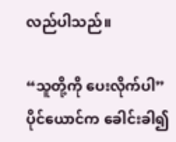လည်ပါသည်။

“သူတို့ကို ပေးလိုက်ပါ”
ပိုင်ယောင်က ခေါင်းခါ၍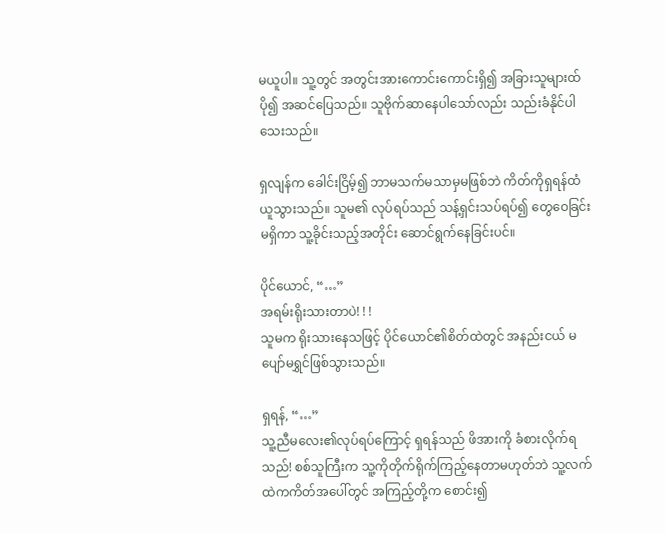မယူပါ။ သူ့တွင် အတွင်းအားကောင်းကောင်းရှိ၍ အခြားသူများထ် ပို၍ အဆင်ပြေသည်။ သူဗိုက်ဆာနေပါသော်လည်း သည်းခံနိုင်ပါသေးသည်။

ရှလျန်က ခေါင်းငြိမ့်၍ ဘာမသက်မသာမှမဖြစ်ဘဲ ကိတ်ကိုရှရန်ထံ ယူသွားသည်။ သူမ၏ လုပ်ရပ်သည် သန့်ရှင်းသပ်ရပ်၍ တွေဝေခြင်းမရှိကာ သူ့ခိုင်းသည့်အတိုင်း ဆောင်ရွက်နေခြင်းပင်။

ပိုင်ယောင်, “…”
အရမ်းရိုးသားတာပဲ! ! !
သူမက ရိုးသားနေသဖြင့် ပိုင်ယောင်၏စိတ်ထဲတွင် အနည်းငယ် မပျော်မရွှင်ဖြစ်သွားသည်။

ရှရန်, “…”
သူ့ညီမလေး၏လုပ်ရပ်ကြောင့် ရှရန်သည် ဖိအားကို ခံစားလိုက်ရသည်! စစ်သူကြီးက သူ့ကိုတိုက်ရိုက်ကြည့်နေတာမဟုတ်ဘဲ သူ့လက်ထဲကကိတ်အပေါ်တွင် အကြည့်တို့က စောင်း၍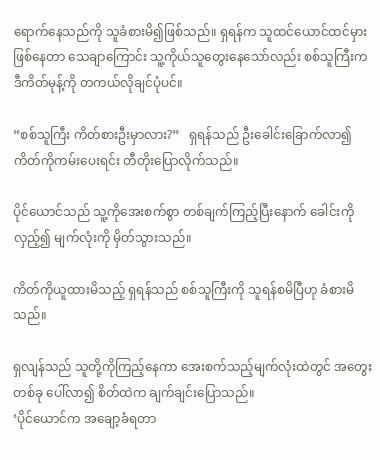ရောက်နေသည်ကို သူခံစားမိ၍ဖြစ်သည်။ ရှရန်က သူထင်ယောင်ထင်မှားဖြစ်နေတာ သေချာကြောင်း သူ့ကိုယ်သူတွေးနေသော်လည်း စစ်သူကြီးက ဒီကိတ်မုန့်ကို တကယ်လိုချင်ပုံပင်။

“စစ်သူကြီး ကိတ်စားဦးမှာလား?”   ရှရန်သည် ဦးခေါင်းခြောက်လာ၍ ကိတ်ကိုကမ်းပေးရင်း တီတိုးပြောလိုက်သည်။

ပိုင်ယောင်သည် သူ့ကိုအေးစက်စွာ တစ်ချက်ကြည့်ပြီးနောက် ခေါင်းကိုလှည့်၍ မျက်လုံးကို မှိတ်သွားသည်။

ကိတ်ကိုယူထားမိသည့် ရှရန်သည် စစ်သူကြီးကို သူရန်စမိပြီဟု ခံစားမိသည်။

ရှလျန်သည် သူတို့ကိုကြည့်နေကာ အေးစက်သည့်မျက်လုံးထဲတွင် အတွေးတစ်ခု ပေါ်လာ၍ စိတ်ထဲက ချက်ချင်းပြောသည်။
‘ပိုင်ယောင်က အချော့ခံရတာ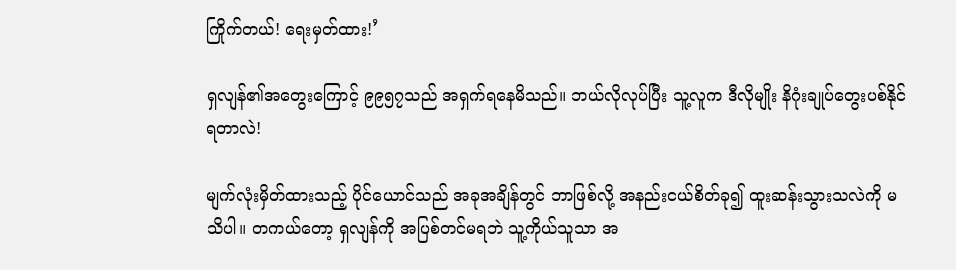ကြိုက်တယ်! ရေးမှတ်ထား!’

ရှလျန်၏အတွေးကြောင့် ၉၉၅၇သည် အရှက်ရနေမိသည်။ ဘယ်လိုလုပ်ပြီး သူ့လူက ဒီလိုမျိုး နိဂုံးချုပ်တွေးပစ်နိုင်ရတာလဲ!

မျက်လုံးမှိတ်ထားသည့် ပိုင်ယောင်သည် အခုအချိန်တွင် ဘာဖြစ်လို့ အနည်းငယ်စိတ်ခု၍ ထူးဆန်းသွားသလဲကို မသိပါ။ တကယ်တော့ ရှလျန်ကို အပြစ်တင်မရဘဲ သူ့ကိုယ်သူသာ အ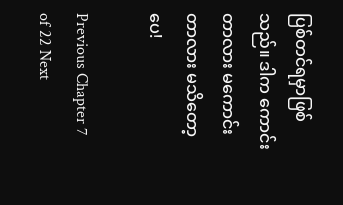ပြစ်တင်ရမှာဖြစ်သည်။ ဒါက ကောင်းတာလား မကောင်းတာလား မသိတော့ပေ!

Previous Chapter 7 of 22 Next